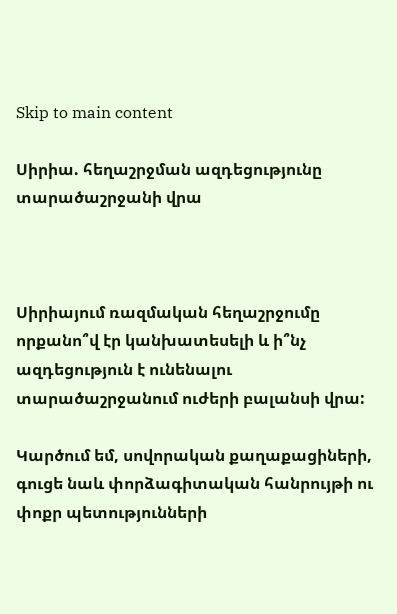Skip to main content

Սիրիա. հեղաշրջման ազդեցությունը տարածաշրջանի վրա



Սիրիայում ռազմական հեղաշրջումը որքանո՞վ էր կանխատեսելի և ի՞նչ ազդեցություն է ունենալու տարածաշրջանում ուժերի բալանսի վրա:

Կարծում եմ, սովորական քաղաքացիների, գուցե նաև փորձագիտական հանրույթի ու փոքր պետությունների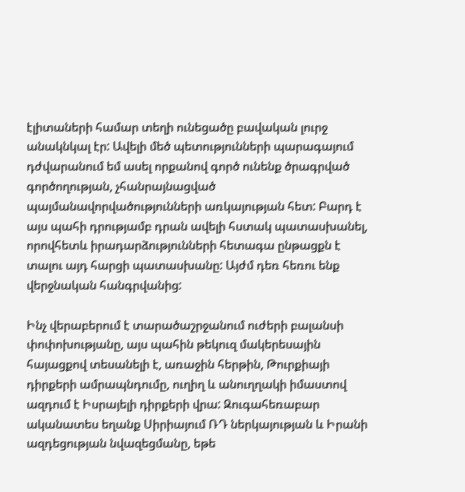էլիտաների համար տեղի ունեցածը բավական լուրջ անակնկալ էր: Ավելի մեծ պետությունների պարագայում դժվարանում եմ ասել որքանով գործ ունենք ծրագրված գործողության, չհանրայնացված պայմանավորվածությունների առկայության հետ: Բարդ է այս պահի դրությամբ դրան ավելի հստակ պատասխանել, որովհետև իրադարձությունների հետագա ընթացքն է տալու այդ հարցի պատասխանը: Այժմ դեռ հեռու ենք վերջնական հանգրվանից:

Ինչ վերաբերում է տարածաշրջանում ուժերի բալանսի փոփոխությանը, այս պահին թեկուզ մակերեսային հայացքով տեսանելի է, առաջին հերթին, Թուրքիայի դիրքերի ամրապնդումը, ուղիղ և անուղղակի իմաստով ազդում է Իսրայելի դիրքերի վրա: Զուգահեռաբար ականատես եղանք Սիրիայում ՌԴ ներկայության և Իրանի ազդեցության նվազեցմանը, եթե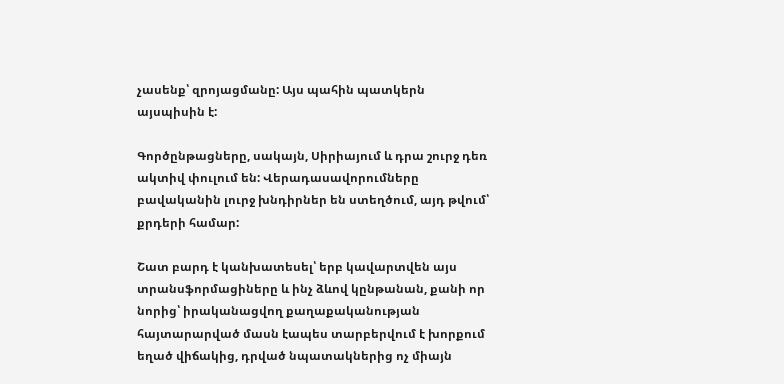չասենք՝ զրոյացմանը: Այս պահին պատկերն այսպիսին է:

Գործընթացները, սակայն, Սիրիայում և դրա շուրջ դեռ ակտիվ փուլում են: Վերադասավորումները բավականին լուրջ խնդիրներ են ստեղծում, այդ թվում՝ քրդերի համար:

Շատ բարդ է կանխատեսել՝ երբ կավարտվեն այս տրանսֆորմացիները և ինչ ձևով կընթանան, քանի որ նորից՝ իրականացվող քաղաքականության հայտարարված մասն էապես տարբերվում է խորքում եղած վիճակից, դրված նպատակներից ոչ միայն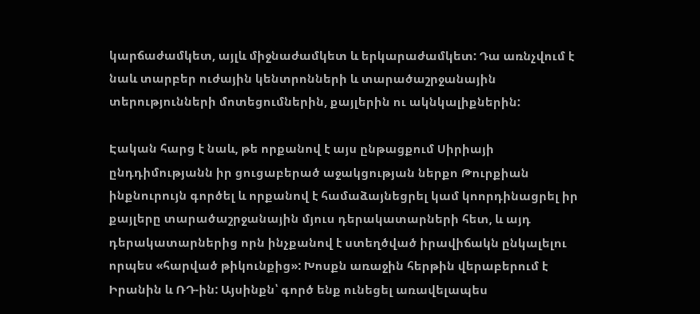կարճաժամկետ, այլև միջնաժամկետ և երկարաժամկետ: Դա առնչվում է նաև տարբեր ուժային կենտրոնների և տարածաշրջանային տերությունների մոտեցումներին, քայլերին ու ակնկալիքներին:

Էական հարց է նաև, թե որքանով է այս ընթացքում Սիրիայի ընդդիմությանն իր ցուցաբերած աջակցության ներքո Թուրքիան ինքնուրույն գործել և որքանով է համաձայնեցրել կամ կոորդինացրել իր քայլերը տարածաշրջանային մյուս դերակատարների հետ, և այդ դերակատարներից որն ինչքանով է ստեղծված իրավիճակն ընկալելու որպես «հարված թիկունքից»: Խոսքն առաջին հերթին վերաբերում է Իրանին և ՌԴ-ին: Այսինքն՝ գործ ենք ունեցել առավելապես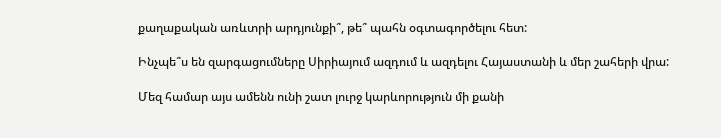քաղաքական առևտրի արդյունքի՞, թե՞ պահն օգտագործելու հետ:

Ինչպե՞ս են զարգացումները Սիրիայում ազդում և ազդելու Հայաստանի և մեր շահերի վրա:

Մեզ համար այս ամենն ունի շատ լուրջ կարևորություն մի քանի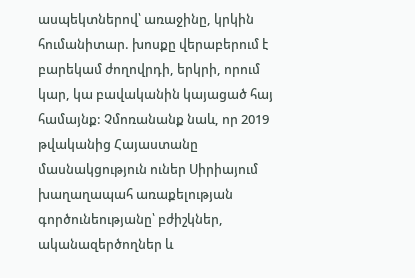ասպեկտներով՝ առաջինը, կրկին հումանիտար. խոսքը վերաբերում է բարեկամ ժողովրդի, երկրի, որում կար, կա բավականին կայացած հայ համայնք: Չմոռանանք նաև, որ 2019 թվականից Հայաստանը մասնակցություն ուներ Սիրիայում խաղաղապահ առաքելության գործունեությանը՝ բժիշկներ, ականազերծողներ և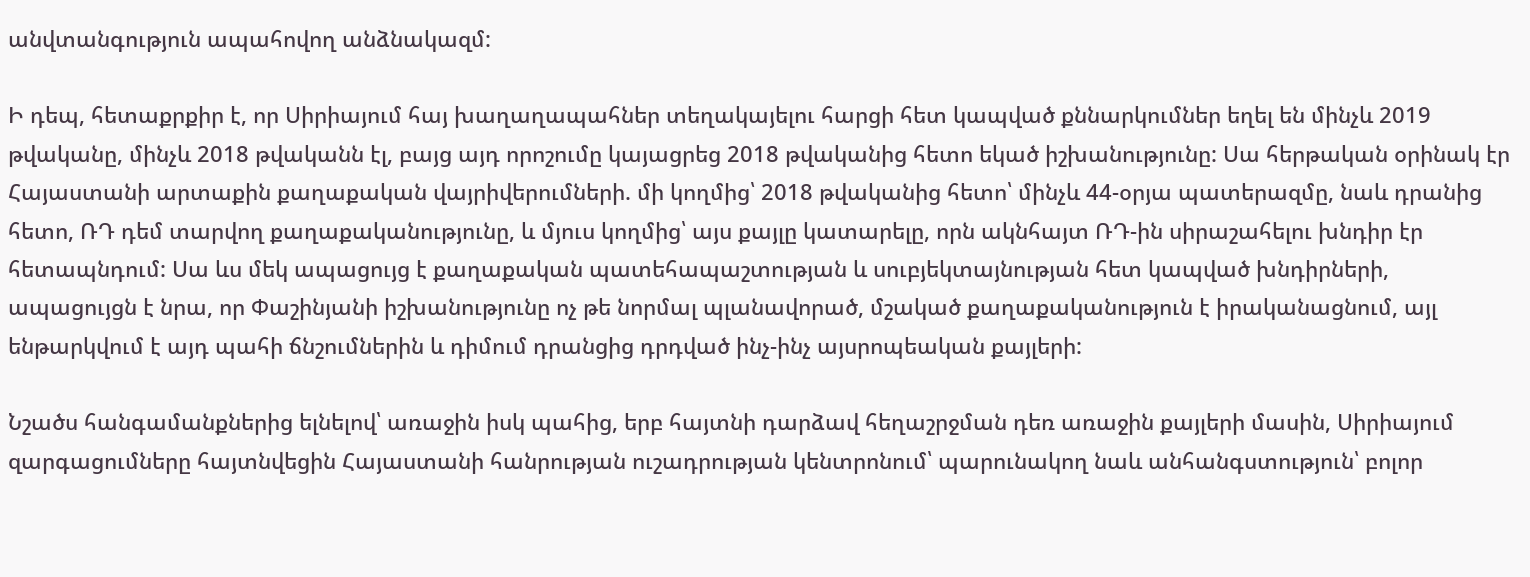անվտանգություն ապահովող անձնակազմ:

Ի դեպ, հետաքրքիր է, որ Սիրիայում հայ խաղաղապահներ տեղակայելու հարցի հետ կապված քննարկումներ եղել են մինչև 2019 թվականը, մինչև 2018 թվականն էլ, բայց այդ որոշումը կայացրեց 2018 թվականից հետո եկած իշխանությունը: Սա հերթական օրինակ էր Հայաստանի արտաքին քաղաքական վայրիվերումների. մի կողմից՝ 2018 թվականից հետո՝ մինչև 44-օրյա պատերազմը, նաև դրանից հետո, ՌԴ դեմ տարվող քաղաքականությունը, և մյուս կողմից՝ այս քայլը կատարելը, որն ակնհայտ ՌԴ-ին սիրաշահելու խնդիր էր հետապնդում: Սա ևս մեկ ապացույց է քաղաքական պատեհապաշտության և սուբյեկտայնության հետ կապված խնդիրների, ապացույցն է նրա, որ Փաշինյանի իշխանությունը ոչ թե նորմալ պլանավորած, մշակած քաղաքականություն է իրականացնում, այլ ենթարկվում է այդ պահի ճնշումներին և դիմում դրանցից դրդված ինչ-ինչ այսրոպեական քայլերի:

Նշածս հանգամանքներից ելնելով՝ առաջին իսկ պահից, երբ հայտնի դարձավ հեղաշրջման դեռ առաջին քայլերի մասին, Սիրիայում զարգացումները հայտնվեցին Հայաստանի հանրության ուշադրության կենտրոնում՝ պարունակող նաև անհանգստություն՝ բոլոր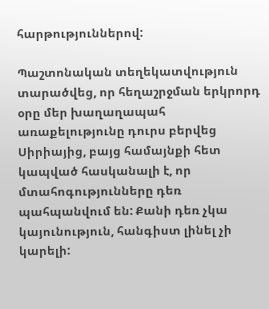հարթություններով:

Պաշտոնական տեղեկատվություն տարածվեց, որ հեղաշրջման երկրորդ օրը մեր խաղաղապահ առաքելությունը դուրս բերվեց Սիրիայից, բայց համայնքի հետ կապված հասկանալի է, որ մտահոգությունները դեռ պահպանվում են: Քանի դեռ չկա կայունություն, հանգիստ լինել չի կարելի: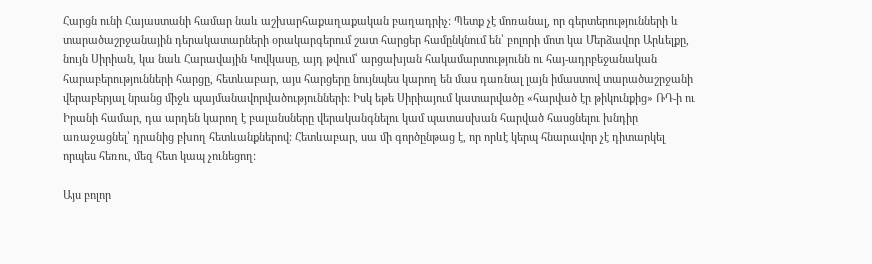Հարցն ունի Հայաստանի համար նաև աշխարհաքաղաքական բաղադրիչ: Պետք չէ մոռանալ, որ գերտերությունների և տարածաշրջանային դերակատարների օրակարգերում շատ հարցեր համընկնում են՝ բոլորի մոտ կա Մերձավոր Արևելքը, նույն Սիրիան, կա նաև Հարավային Կովկասը, այդ թվում՝ արցախյան հակամարտությունն ու հայ-ադրբեջանական հարաբերությունների հարցը, հետևաբար, այս հարցերը նույնպես կարող են մաս դառնալ լայն իմաստով տարածաշրջանի վերաբերյալ նրանց միջև պայմանավորվածությունների: Իսկ եթե Սիրիայում կատարվածը «հարված էր թիկունքից» ՌԴ-ի ու Իրանի համար, դա արդեն կարող է բալանսները վերականգնելու կամ պատասխան հարված հասցնելու խնդիր առաջացնել՝ դրանից բխող հետևանքներով: Հետևաբար, սա մի գործընթաց է, որ որևէ կերպ հնարավոր չէ դիտարկել որպես հեռու, մեզ հետ կապ չունեցող:

Այս բոլոր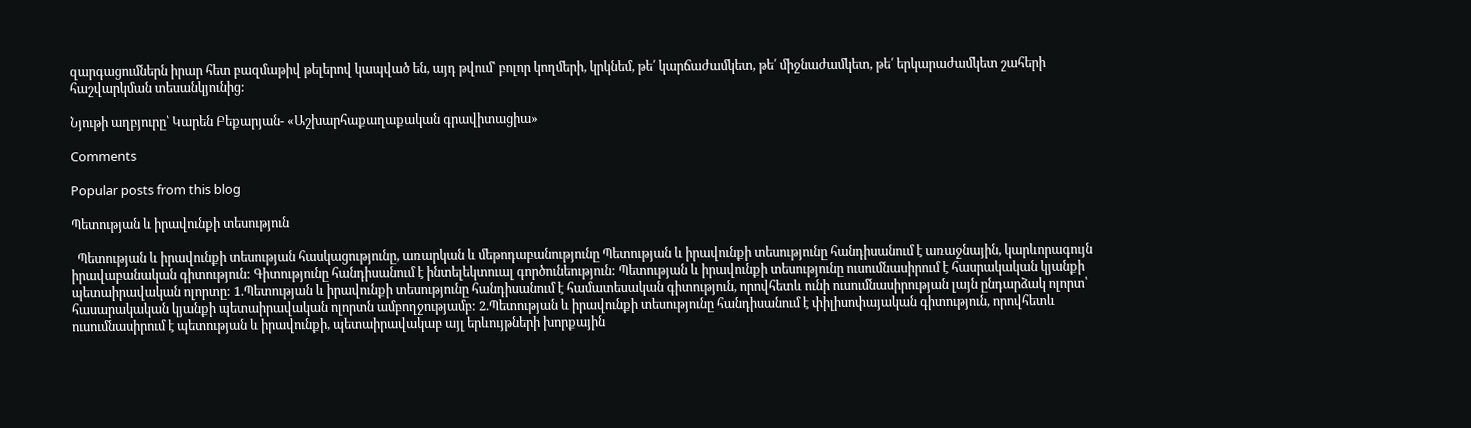զարգացումներն իրար հետ բազմաթիվ թելերով կապված են, այդ թվում՝ բոլոր կողմերի, կրկնեմ, թե՛ կարճաժամկետ, թե՛ միջնաժամկետ, թե՛ երկարաժամկետ շահերի հաշվարկման տեսանկյունից:

Նյութի աղբյուրը՝ Կարեն Բեքարյան- «Աշխարհաքաղաքական գրավիտացիա»

Comments

Popular posts from this blog

Պետության և իրավունքի տեսություն

  Պետության և իրավունքի տեսության հասկացությունը, առարկան և մեթոդաբանությունը Պետության և իրավունքի տեսությունը հանդիսանում է առաջնային, կարևորագույն իրավաբանական գիտություն: Գիտությունը հանդիսանում է ինտելեկտուալ գործունեություն: Պետության և իրավունքի տեսությունը ուսումնասիրում է հասրակական կյանքի պետաիրավական ոլորտը: 1.Պետության և իրավունքի տեսությունը հանդիսանում է համատեսական գիտություն, որովհետև ունի ուսումնասիրության լայն ընդարձակ ոլորտ՝ հասարակական կյանքի պետաիրավական ոլորտն ամբողջությամբ: 2.Պետության և իրավունքի տեսությունը հանդիսանում է փիլիսոփայական գիտություն, որովհետև ուսումնասիրում է պետության և իրավունքի, պետաիրավակաբ այլ երևույթների խորքային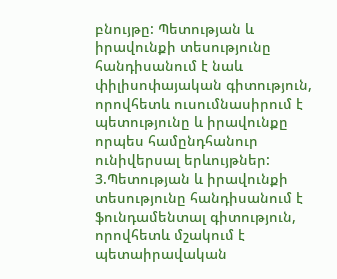բնույթը: Պետության և իրավունքի տեսությունը հանդիսանում է նաև փիլիսոփայական գիտություն, որովհետև ուսումնասիրում է պետությունը և իրավունքը որպես համընդհանուր ունիվերսալ երևույթներ: 3.Պետության և իրավունքի տեսությունը հանդիսանում է ֆունդամենտալ գիտություն, որովհետև մշակում է պետաիրավական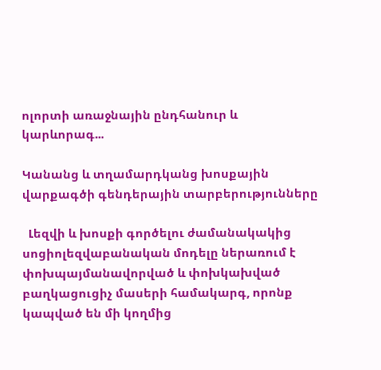ոլորտի առաջնային ընդհանուր և կարևորագ...

Կանանց և տղամարդկանց խոսքային վարքագծի գենդերային տարբերությունները

  Լեզվի և խոսքի գործելու ժամանակակից սոցիոլեզվաբանական մոդելը ներառում է փոխպայմանավորված և փոխկախված բաղկացուցիչ մասերի համակարգ, որոնք կապված են մի կողմից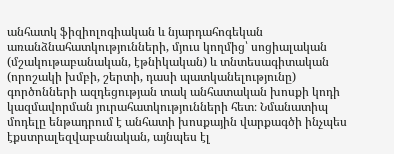անհատկ ֆիզիոլոգիական և նյարդահոգեկան առանձնահատկությունների, մյուս կողմից՝ սոցիալական (մշակութաբանական, էթնիկական) և տնտեսագիտական (որոշակի խմբի, շերտի, դասի պատկանելությունը) գործոնների ազդեցության տակ անհատական խոսքի կոդի կազմավորման յուրահատկությունների հետ։ Նմանատիպ մոդելը ենթադրում է անհատի խոսքային վարքագծի ինչպես էքստրալեզվաբանական, այնպես էլ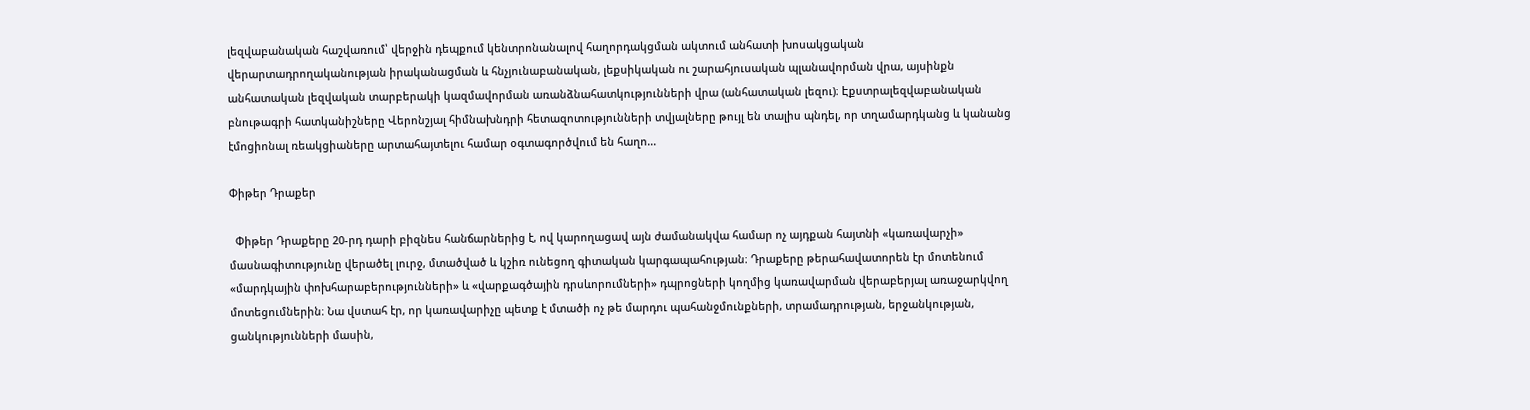լեզվաբանական հաշվառում՝ վերջին դեպքում կենտրոնանալով հաղորդակցման ակտում անհատի խոսակցական վերարտադրողականության իրականացման և հնչյունաբանական, լեքսիկական ու շարահյուսական պլանավորման վրա, այսինքն անհատական լեզվական տարբերակի կազմավորման առանձնահատկությունների վրա (անհատական լեզու)։ Էքստրալեզվաբանական բնութագրի հատկանիշները Վերոնշյալ հիմնախնդրի հետազոտությունների տվյալները թույլ են տալիս պնդել, որ տղամարդկանց և կանանց էմոցիոնալ ռեակցիաները արտահայտելու համար օգտագործվում են հաղո...

Փիթեր Դրաքեր

  Փիթեր Դրաքերը 20-րդ դարի բիզնես հանճարներից է, ով կարողացավ այն ժամանակվա համար ոչ այդքան հայտնի «կառավարչի» մասնագիտությունը վերածել լուրջ, մտածված և կշիռ ունեցող գիտական կարգապահության։ Դրաքերը թերահավատորեն էր մոտենում «մարդկային փոխհարաբերությունների» և «վարքագծային դրսևորումների» դպրոցների կողմից կառավարման վերաբերյալ առաջարկվող մոտեցումներին։ Նա վստահ էր, որ կառավարիչը պետք է մտածի ոչ թե մարդու պահանջմունքների, տրամադրության, երջանկության, ցանկությունների մասին,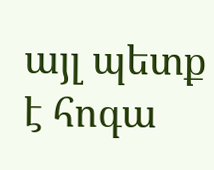այլ պետք է հոգա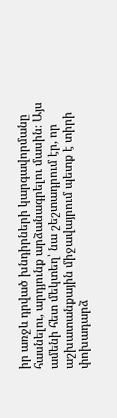իր առջև դրված խնդիրների կարգավորմանը հասնելու, արդյունք արձանագրելու մասին։ Այս ամենի հետ մեկտեղ՝ նա շեշտադրում էր, որ աշխատանքային միջավայրում պետք է տիրի փոխադարձ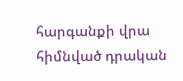հարգանքի վրա հիմնված դրական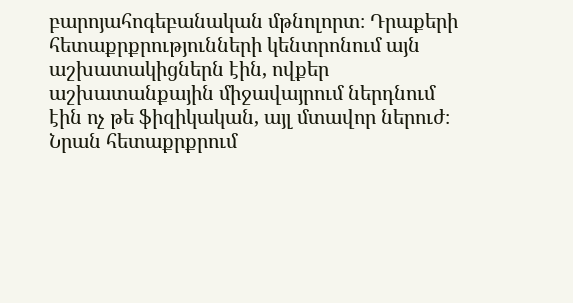բարոյահոգեբանական մթնոլորտ։ Դրաքերի հետաքրքրությունների կենտրոնում այն աշխատակիցներն էին, ովքեր աշխատանքային միջավայրում ներդնում էին ոչ թե ֆիզիկական, այլ մտավոր ներուժ։ Նրան հետաքրքրում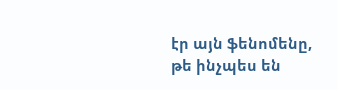էր այն ֆենոմենը, թե ինչպես են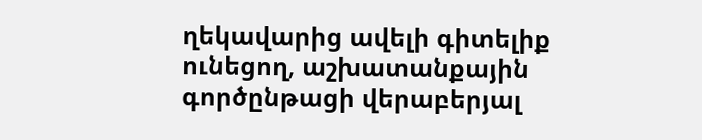ղեկավարից ավելի գիտելիք ունեցող, աշխատանքային գործընթացի վերաբերյալ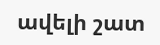ավելի շատ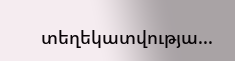տեղեկատվությա...